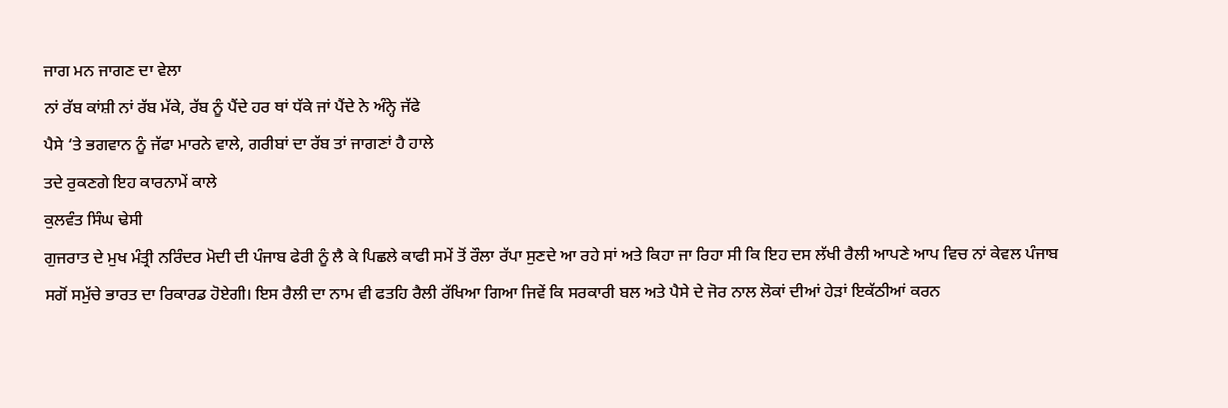ਜਾਗ ਮਨ ਜਾਗਣ ਦਾ ਵੇਲਾ
ਨਾਂ ਰੱਬ ਕਾਂਸ਼ੀ ਨਾਂ ਰੱਬ ਮੱਕੇ, ਰੱਬ ਨੂੰ ਪੈਂਦੇ ਹਰ ਥਾਂ ਧੱਕੇ ਜਾਂ ਪੈਂਦੇ ਨੇ ਅੰਨ੍ਹੇ ਜੱਫੇ
ਪੈਸੇ ‘ਤੇ ਭਗਵਾਨ ਨੂੰ ਜੱਫਾ ਮਾਰਨੇ ਵਾਲੇ, ਗਰੀਬਾਂ ਦਾ ਰੱਬ ਤਾਂ ਜਾਗਣਾਂ ਹੈ ਹਾਲੇ
ਤਦੇ ਰੁਕਣਗੇ ਇਹ ਕਾਰਨਾਮੇਂ ਕਾਲੇ
ਕੁਲਵੰਤ ਸਿੰਘ ਢੇਸੀ
ਗੁਜਰਾਤ ਦੇ ਮੁਖ ਮੰਤ੍ਰੀ ਨਰਿੰਦਰ ਮੋਦੀ ਦੀ ਪੰਜਾਬ ਫੇਰੀ ਨੂੰ ਲੈ ਕੇ ਪਿਛਲੇ ਕਾਫੀ ਸਮੇਂ ਤੋਂ ਰੌਲਾ ਰੱਪਾ ਸੁਣਦੇ ਆ ਰਹੇ ਸਾਂ ਅਤੇ ਕਿਹਾ ਜਾ ਰਿਹਾ ਸੀ ਕਿ ਇਹ ਦਸ ਲੱਖੀ ਰੈਲੀ ਆਪਣੇ ਆਪ ਵਿਚ ਨਾਂ ਕੇਵਲ ਪੰਜਾਬ ਸਗੋਂ ਸਮੁੱਚੇ ਭਾਰਤ ਦਾ ਰਿਕਾਰਡ ਹੋਏਗੀ। ਇਸ ਰੈਲੀ ਦਾ ਨਾਮ ਵੀ ਫਤਹਿ ਰੈਲੀ ਰੱਖਿਆ ਗਿਆ ਜਿਵੇਂ ਕਿ ਸਰਕਾਰੀ ਬਲ ਅਤੇ ਪੈਸੇ ਦੇ ਜੋਰ ਨਾਲ ਲੋਕਾਂ ਦੀਆਂ ਹੇੜਾਂ ਇਕੱਠੀਆਂ ਕਰਨ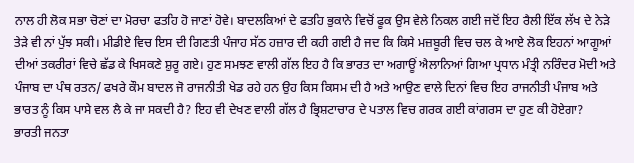ਨਾਲ ਹੀ ਲੋਕ ਸਭਾ ਚੋਣਾਂ ਦਾ ਮੋਰਚਾ ਫਤਹਿ ਹੋ ਜਾਣਾਂ ਹੋਵੇ। ਬਾਦਲਕਿਆਂ ਦੇ ਫਤਹਿ ਭੁਕਾਨੇ ਵਿਚੋਂ ਫੂਕ ਉਸ ਵੇਲੇ ਨਿਕਲ ਗਈ ਜਦੋਂ ਇਹ ਰੈਲੀ ਇੱਕ ਲੱਖ ਦੇ ਨੇੜੇ ਤੇੜੇ ਵੀ ਨਾਂ ਪੁੱਝ ਸਕੀ। ਮੀਡੀਏ ਵਿਚ ਇਸ ਦੀ ਗਿਣਤੀ ਪੰਜਾਹ ਸੱਠ ਹਜ਼ਾਰ ਦੀ ਕਹੀ ਗਈ ਹੈ ਜਦ ਕਿ ਕਿਸੇ ਮਜ਼ਬੂਰੀ ਵਿਚ ਚਲ ਕੇ ਆਏ ਲੋਕ ਇਹਨਾਂ ਆਗੂਆਂ ਦੀਆਂ ਤਕਰੀਰਾਂ ਵਿਚੇ ਛੱਡ ਕੇ ਖਿਸਕਣੇ ਸ਼ੁਰੂ ਗਏ। ਹੁਣ ਸਮਝਣ ਵਾਲੀ ਗੱਲ ਇਹ ਹੈ ਕਿ ਭਾਰਤ ਦਾ ਅਗਾਊਂ ਐਲਾਨਿਆਂ ਗਿਆ ਪ੍ਰਧਾਨ ਮੰਤ੍ਰੀ ਨਰਿੰਦਰ ਮੋਦੀ ਅਤੇ ਪੰਜਾਬ ਦਾ ਪੰਥ ਰਤਨ/ ਫਖਰੇ ਕੌਮ ਬਾਦਲ ਜੋ ਰਾਜਨੀਤੀ ਖੇਡ ਰਹੇ ਹਨ ਉਹ ਕਿਸ ਕਿਸਮ ਦੀ ਹੈ ਅਤੇ ਆਉਣ ਵਾਲੇ ਦਿਨਾਂ ਵਿਚ ਇਹ ਰਾਜਨੀਤੀ ਪੰਜਾਬ ਅਤੇ ਭਾਰਤ ਨੂੰ ਕਿਸ ਪਾਸੇ ਵਲ ਲੈ ਕੇ ਜਾ ਸਕਦੀ ਹੈ? ਇਹ ਵੀ ਦੇਖਣ ਵਾਲੀ ਗੱਲ ਹੈ ਭ੍ਰਿਸ਼ਟਾਚਾਰ ਦੇ ਪਤਾਲ ਵਿਚ ਗਰਕ ਗਈ ਕਾਂਗਰਸ ਦਾ ਹੁਣ ਕੀ ਹੋਏਗਾ?
ਭਾਰਤੀ ਜਨਤਾ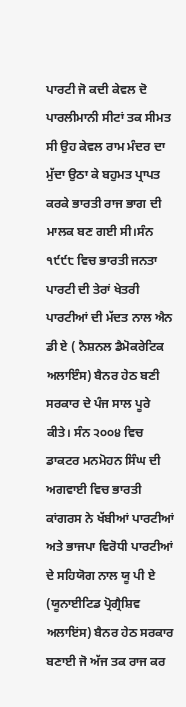ਪਾਰਟੀ ਜੋ ਕਦੀ ਕੇਵਲ ਦੋ ਪਾਰਲੀਮਾਨੀ ਸੀਟਾਂ ਤਕ ਸੀਮਤ ਸੀ ਉਹ ਕੇਵਲ ਰਾਮ ਮੰਦਰ ਦਾ ਮੁੱਦਾ ਉਠਾ ਕੇ ਬਹੁਮਤ ਪ੍ਰਾਪਤ ਕਰਕੇ ਭਾਰਤੀ ਰਾਜ ਭਾਗ ਦੀ ਮਾਲਕ ਬਣ ਗਈ ਸੀ।ਸੰਨ ੧੯੯੮ ਵਿਚ ਭਾਰਤੀ ਜਨਤਾ ਪਾਰਟੀ ਦੀ ਤੇਰਾਂ ਖੇਤਰੀ ਪਾਰਟੀਆਂ ਦੀ ਮੱਦਤ ਨਾਲ ਐਨ ਡੀ ਏ ( ਨੈਸ਼ਨਲ ਡੈਮੋਕਰੇਟਿਕ ਅਲਾਇੰਸ) ਬੈਨਰ ਹੇਠ ਬਣੀ ਸਰਕਾਰ ਦੇ ਪੰਜ ਸਾਲ ਪੂਰੇ ਕੀਤੇ। ਸੰਨ ੨੦੦੪ ਵਿਚ ਡਾਕਟਰ ਮਨਮੋਹਨ ਸਿੰਘ ਦੀ ਅਗਵਾਈ ਵਿਚ ਭਾਰਤੀ ਕਾਂਗਰਸ ਨੇ ਖੱਬੀਆਂ ਪਾਰਟੀਆਂ ਅਤੇ ਭਾਜਪਾ ਵਿਰੋਧੀ ਪਾਰਟੀਆਂ ਦੇ ਸਹਿਯੋਗ ਨਾਲ ਯੂ ਪੀ ਏ (ਯੂਨਾਈਟਿਡ ਪ੍ਰੋਗ੍ਰੈਸ਼ਿਵ ਅਲਾਇਂਸ) ਬੈਨਰ ਹੇਠ ਸਰਕਾਰ ਬਣਾਈ ਜੋ ਅੱਜ ਤਕ ਰਾਜ ਕਰ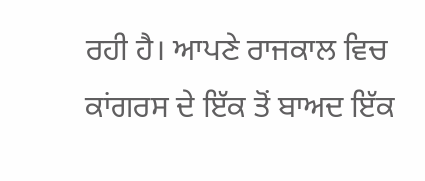ਰਹੀ ਹੈ। ਆਪਣੇ ਰਾਜਕਾਲ ਵਿਚ ਕਾਂਗਰਸ ਦੇ ਇੱਕ ਤੋਂ ਬਾਅਦ ਇੱਕ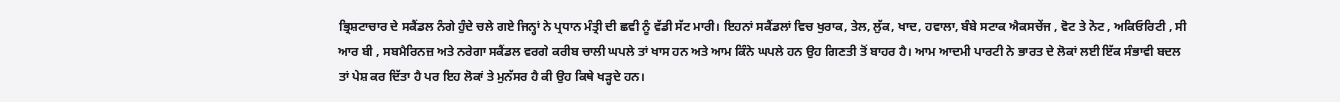ਭ੍ਰਿਸ਼ਟਾਚਾਰ ਦੇ ਸਕੈਂਡਲ ਨੰਗੇ ਹੁੰਦੇ ਚਲੇ ਗਏ ਜਿਨ੍ਹਾਂ ਨੇ ਪ੍ਰਧਾਨ ਮੰਤ੍ਰੀ ਦੀ ਛਵੀ ਨੂੰ ਵੱਡੀ ਸੱਟ ਮਾਰੀ। ਇਹਨਾਂ ਸਕੈਂਡਲਾਂ ਵਿਚ ਖੁਰਾਕ, ਤੇਲ, ਲੁੱਕ, ਖਾਦ, ਹਵਾਲਾ, ਬੰਬੇ ਸਟਾਕ ਐਕਸਚੇਂਜ , ਵੋਟ ਤੇ ਨੋਟ , ਅਕਿਓਰਿਟੀ , ਸੀ ਆਰ ਬੀ , ਸਬਮੈਰਿਨਜ਼ ਅਤੇ ਨਰੇਗਾ ਸਕੈਂਡਲ ਵਰਗੇ ਕਰੀਬ ਚਾਲੀ ਘਪਲੇ ਤਾਂ ਖਾਸ ਹਨ ਅਤੇ ਆਮ ਕਿੰਨੇ ਘਪਲੇ ਹਨ ਉਹ ਗਿਣਤੀ ਤੋਂ ਬਾਹਰ ਹੈ। ਆਮ ਆਦਮੀ ਪਾਰਟੀ ਨੇ ਭਾਰਤ ਦੇ ਲੋਕਾਂ ਲਈ ਇੱਕ ਸੰਭਾਵੀ ਬਦਲ ਤਾਂ ਪੇਸ਼ ਕਰ ਦਿੱਤਾ ਹੈ ਪਰ ਇਹ ਲੋਕਾਂ ਤੇ ਮੁਨੱਸਰ ਹੈ ਕੀ ਉਹ ਕਿਥੇ ਖੜ੍ਹਦੇ ਹਨ।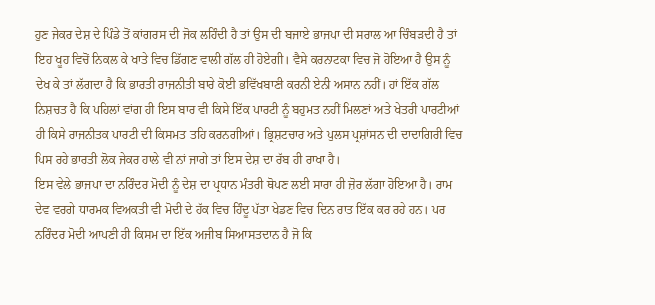ਹੁਣ ਜੇਕਰ ਦੇਸ਼ ਦੇ ਪਿੰਡੇ ਤੋਂ ਕਾਂਗਰਸ ਦੀ ਜੋਕ ਲਹਿੰਦੀ ਹੈ ਤਾਂ ਉਸ ਦੀ ਬਜਾਏ ਭਾਜਪਾ ਦੀ ਸਰਾਲ ਆ ਚਿੰਬੜਦੀ ਹੈ ਤਾਂ ਇਹ ਖੂਹ ਵਿਚੋਂ ਨਿਕਲ ਕੇ ਖਾਤੇ ਵਿਚ ਡਿੱਗਣ ਵਾਲੀ ਗੱਲ ਹੀ ਹੋਏਗੀ। ਵੈਸੇ ਕਰਨਾਟਕਾ ਵਿਚ ਜੋ ਹੋਇਆ ਹੈ ਉਸ ਨੂੰ ਦੇਖ ਕੇ ਤਾਂ ਲੱਗਦਾ ਹੈ ਕਿ ਭਾਰਤੀ ਰਾਜਨੀਤੀ ਬਾਰੇ ਕੋਈ ਭਵਿੱਖਬਾਣੀ ਕਰਨੀ ਏਨੀ ਅਸਾਨ ਨਹੀਂ। ਹਾਂ ਇੱਕ ਗੱਲ ਨਿਸ਼ਚਤ ਹੈ ਕਿ ਪਹਿਲਾਂ ਵਾਂਗ ਹੀ ਇਸ ਬਾਰ ਵੀ ਕਿਸੇ ਇੱਕ ਪਾਰਟੀ ਨੂੰ ਬਹੁਮਤ ਨਹੀਂ ਮਿਲਣਾਂ ਅਤੇ ਖੇਤਰੀ ਪਾਰਟੀਆਂ ਹੀ ਕਿਸੇ ਰਾਜਨੀਤਕ ਪਾਰਟੀ ਦੀ ਕਿਸਮਤ ਤਹਿ ਕਰਨਗੀਆਂ। ਭ੍ਰਿਸ਼ਟਚਾਰ ਅਤੇ ਪੁਲਸ ਪ੍ਰਸ਼ਾਂਸਨ ਦੀ ਦਾਦਾਗਿਰੀ ਵਿਚ ਪਿਸ ਰਹੇ ਭਾਰਤੀ ਲੋਕ ਜੇਕਰ ਹਾਲੇ ਵੀ ਨਾਂ ਜਾਗੇ ਤਾਂ ਇਸ ਦੇਸ਼ ਦਾ ਰੱਬ ਹੀ ਰਾਖਾ ਹੈ।
ਇਸ ਵੇਲੇ ਭਾਜਪਾ ਦਾ ਨਰਿੰਦਰ ਮੋਦੀ ਨੂੰ ਦੇਸ਼ ਦਾ ਪ੍ਰਧਾਨ ਮੰਤਰੀ ਥੋਪਣ ਲਈ ਸਾਰਾ ਹੀ ਜ਼ੋਰ ਲੱਗਾ ਹੋਇਆ ਹੈ। ਰਾਮ ਦੇਵ ਵਰਗੇ ਧਾਰਮਕ ਵਿਅਕਤੀ ਵੀ ਮੋਦੀ ਦੇ ਹੱਕ ਵਿਚ ਹਿੰਦੂ ਪੱਤਾ ਖੇਡਣ ਵਿਚ ਦਿਨ ਰਾਤ ਇੱਕ ਕਰ ਰਹੇ ਹਨ। ਪਰ ਨਰਿੰਦਰ ਮੋਦੀ ਆਪਣੀ ਹੀ ਕਿਸਮ ਦਾ ਇੱਕ ਅਜੀਬ ਸਿਆਸਤਦਾਨ ਹੈ ਜੋ ਕਿ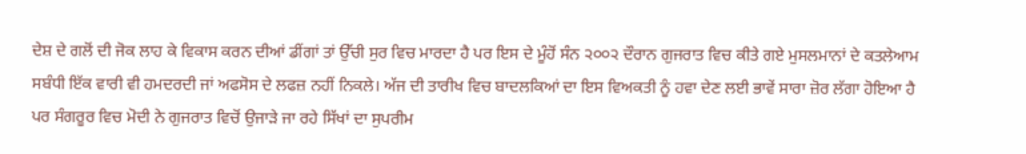ਦੇਸ਼ ਦੇ ਗਲੋਂ ਦੀ ਜੋਕ ਲਾਹ ਕੇ ਵਿਕਾਸ ਕਰਨ ਦੀਆਂ ਡੀਂਗਾਂ ਤਾਂ ਉੱਚੀ ਸੁਰ ਵਿਚ ਮਾਰਦਾ ਹੈ ਪਰ ਇਸ ਦੇ ਮੂੰਹੋਂ ਸੰਨ ੨੦੦੨ ਦੌਰਾਨ ਗੁਜਰਾਤ ਵਿਚ ਕੀਤੇ ਗਏ ਮੁਸਲਮਾਨਾਂ ਦੇ ਕਤਲੇਆਮ ਸਬੰਧੀ ਇੱਕ ਵਾਰੀ ਵੀ ਹਮਦਰਦੀ ਜਾਂ ਅਫਸੋਸ ਦੇ ਲਫਜ਼ ਨਹੀਂ ਨਿਕਲੇ। ਅੱਜ ਦੀ ਤਾਰੀਖ ਵਿਚ ਬਾਦਲਕਿਆਂ ਦਾ ਇਸ ਵਿਅਕਤੀ ਨੂੰ ਹਵਾ ਦੇਣ ਲਈ ਭਾਵੇਂ ਸਾਰਾ ਜ਼ੋਰ ਲੱਗਾ ਹੋਇਆ ਹੈ ਪਰ ਸੰਗਰੂਰ ਵਿਚ ਮੋਦੀ ਨੇ ਗੁਜਰਾਤ ਵਿਚੋਂ ਉਜਾੜੇ ਜਾ ਰਹੇ ਸਿੱਖਾਂ ਦਾ ਸੁਪਰੀਮ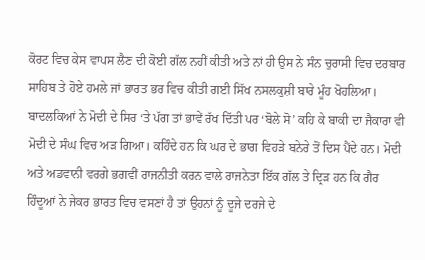ਕੋਰਟ ਵਿਚ ਕੇਸ ਵਾਪਸ ਲੈਣ ਦੀ ਕੋਈ ਗੱਲ ਨਹੀਂ ਕੀਤੀ ਅਤੇ ਨਾਂ ਹੀ ਉਸ ਨੇ ਸੰਨ ਚੁਰਾਸੀ ਵਿਚ ਦਰਬਾਰ ਸਾਹਿਬ ਤੇ ਹੋਏ ਹਮਲੇ ਜਾਂ ਭਾਰਤ ਭਰ ਵਿਚ ਕੀਤੀ ਗਈ ਸਿੱਖ ਨਸਲਕੁਸ਼ੀ ਬਾਰੇ ਮੂੰਹ ਖੋਹਲਿਆ। ਬਾਦਲਕਿਆਂ ਨੇ ਮੋਦੀ ਦੇ ਸਿਰ ‘ਤੇ ਪੱਗ ਤਾਂ ਭਾਵੇਂ ਰੱਖ ਦਿੱਤੀ ਪਰ ‘ਬੋਲੇ ਸੋ’ ਕਹਿ ਕੇ ਬਾਕੀ ਦਾ ਜੈਕਾਰਾ ਵੀ ਮੋਦੀ ਦੇ ਸੰਘ ਵਿਚ ਅੜ ਗਿਆ। ਕਹਿੰਦੇ ਹਨ ਕਿ ਘਰ ਦੇ ਭਾਗ ਵਿਹੜੇ ਬਨੇਰੇ ਤੋਂ ਦਿਸ ਪੈਂਦੇ ਹਨ। ਮੋਦੀ ਅਤੇ ਅਡਵਾਨੀ ਵਰਗੇ ਭਗਵੀਂ ਰਾਜਨੀਤੀ ਕਰਨ ਵਾਲੇ ਰਾਜਨੇਤਾ ਇੱਕ ਗੱਲ ਤੇ ਦ੍ਰਿੜ ਹਨ ਕਿ ਗੈਰ ਹਿੰਦੂਆਂ ਨੇ ਜੇਕਰ ਭਾਰਤ ਵਿਚ ਵਸਣਾਂ ਹੈ ਤਾਂ ਉਹਨਾਂ ਨੂੰ ਦੂਜੇ ਦਰਜੇ ਦੇ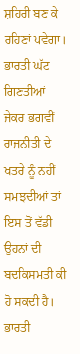ਸ਼ਹਿਰੀ ਬਣ ਕੇ ਰਹਿਣਾਂ ਪਵੇਗਾ। ਭਾਰਤੀ ਘੱਟ ਗਿਣਤੀਆਂ ਜੇਕਰ ਭਗਵੀਂ ਰਾਜਨੀਤੀ ਦੇ ਖਤਰੇ ਨੂੰ ਨਹੀਂ ਸਮਝਦੀਆਂ ਤਾਂ ਇਸ ਤੋਂ ਵੱਡੀ ਉਹਨਾਂ ਦੀ ਬਦਕਿਸਮਤੀ ਕੀ ਹੋ ਸਕਦੀ ਹੈ।
ਭਾਰਤੀ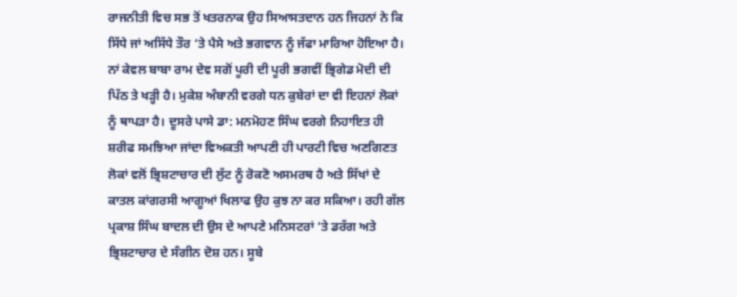ਰਾਜਨੀਤੀ ਵਿਚ ਸਭ ਤੋਂ ਖਤਰਨਾਕ ਉਹ ਸਿਆਸਤਦਾਨ ਹਨ ਜਿਹਨਾਂ ਨੇ ਕਿ ਸਿੱਧੇ ਜਾਂ ਅਸਿੱਧੇ ਤੌਰ ‘ਤੇ ਪੈਸੇ ਅਤੇ ਭਗਵਾਨ ਨੂੰ ਜੱਫਾ ਮਾਰਿਆ ਹੋਇਆ ਹੈ। ਨਾਂ ਕੇਵਲ ਬਾਬਾ ਰਾਮ ਦੇਵ ਸਗੋਂ ਪੂਰੀ ਦੀ ਪੂਰੀ ਭਗਵੀਂ ਭ੍ਰਿਗੇਡ ਮੋਦੀ ਦੀ ਪਿੱਠ ਤੇ ਖੜ੍ਹੀ ਹੈ। ਮੁਕੇਸ਼ ਅੰਬਾਨੀ ਵਰਗੇ ਧਨ ਕੁਬੇਰਾਂ ਦਾ ਵੀ ਇਹਨਾਂ ਲੋਕਾਂ ਨੂੰ ਥਾਪੜਾ ਹੈ। ਦੂਸਰੇ ਪਾਸੇ ਡਾ: ਮਨਮੋਹਣ ਸਿੰਘ ਵਰਗੇ ਨਿਹਾਇਤ ਹੀ ਸ਼ਰੀਫ ਸਮਝਿਆ ਜਾਂਦਾ ਵਿਅਕਤੀ ਆਪਣੀ ਹੀ ਪਾਰਟੀ ਵਿਚ ਅਣਗਿਣਤ ਲੋਕਾਂ ਵਲੋਂ ਭ੍ਰਿਸ਼ਟਾਚਾਰ ਦੀ ਲੁੱਟ ਨੂੰ ਰੋਕਣੋ ਅਸਮਰਥ ਹੈ ਅਤੇ ਸਿੱਖਾਂ ਦੇ ਕਾਤਲ ਕਾਂਗਰਸੀ ਆਗੂਆਂ ਖਿਲਾਫ ਉਹ ਕੁਝ ਨਾ ਕਰ ਸਕਿਆ। ਰਹੀ ਗੱਲ ਪ੍ਰਕਾਸ਼ ਸਿੰਘ ਬਾਦਲ ਦੀ ਉਸ ਦੇ ਆਪਣੇ ਮਨਿਸਟਰਾਂ ‘ਤੇ ਡਰੱਗ ਅਤੇ ਭ੍ਰਿਸ਼ਟਾਚਾਰ ਦੇ ਸੰਗੀਨ ਦੋਸ਼ ਹਨ। ਸੂਬੇ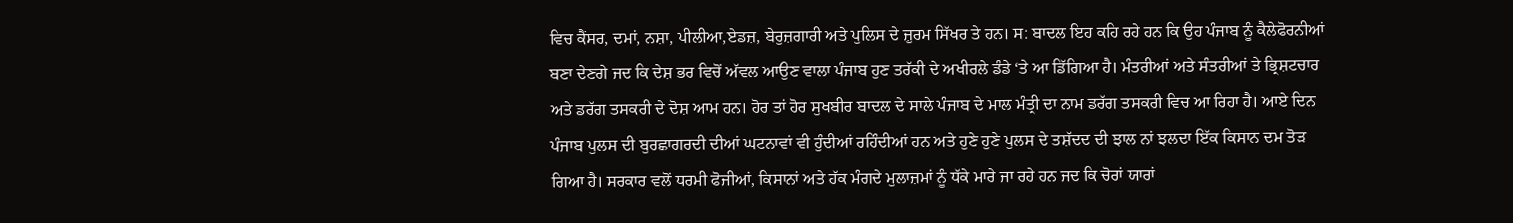ਵਿਚ ਕੈਂਸਰ, ਦਮਾਂ, ਨਸ਼ਾ, ਪੀਲੀਆ,ਏਡਜ਼, ਬੇਰੁਜ਼ਗਾਰੀ ਅਤੇ ਪੁਲਿਸ ਦੇ ਜ਼ੁਰਮ ਸਿੱਖਰ ਤੇ ਹਨ। ਸ: ਬਾਦਲ ਇਹ ਕਹਿ ਰਹੇ ਹਨ ਕਿ ਉਹ ਪੰਜਾਬ ਨੂੰ ਕੈਲੇਫੋਰਨੀਆਂ ਬਣਾ ਦੇਣਗੇ ਜਦ ਕਿ ਦੇਸ਼ ਭਰ ਵਿਚੋਂ ਅੱਵਲ ਆਉਣ ਵਾਲਾ ਪੰਜਾਬ ਹੁਣ ਤਰੱਕੀ ਦੇ ਅਖੀਰਲੇ ਡੰਡੇ ‘ਤੇ ਆ ਡਿੱਗਿਆ ਹੈ। ਮੰਤਰੀਆਂ ਅਤੇ ਸੰਤਰੀਆਂ ਤੇ ਭ੍ਰਿਸ਼ਟਚਾਰ ਅਤੇ ਡਰੱਗ ਤਸਕਰੀ ਦੇ ਦੋਸ਼ ਆਮ ਹਨ। ਹੋਰ ਤਾਂ ਹੋਰ ਸੁਖਬੀਰ ਬਾਦਲ ਦੇ ਸਾਲੇ ਪੰਜਾਬ ਦੇ ਮਾਲ ਮੰਤ੍ਰੀ ਦਾ ਨਾਮ ਡਰੱਗ ਤਸਕਰੀ ਵਿਚ ਆ ਰਿਹਾ ਹੈ। ਆਏ ਦਿਨ ਪੰਜਾਬ ਪੁਲਸ ਦੀ ਬੁਰਛਾਗਰਦੀ ਦੀਆਂ ਘਟਨਾਵਾਂ ਵੀ ਹੁੰਦੀਆਂ ਰਹਿੰਦੀਆਂ ਹਨ ਅਤੇ ਹੁਣੇ ਹੁਣੇ ਪੁਲਸ ਦੇ ਤਸ਼ੱਦਦ ਦੀ ਝਾਲ ਨਾਂ ਝਲਦਾ ਇੱਕ ਕਿਸਾਨ ਦਮ ਤੋੜ ਗਿਆ ਹੈ। ਸਰਕਾਰ ਵਲੋਂ ਧਰਮੀ ਫੋਜੀਆਂ, ਕਿਸਾਨਾਂ ਅਤੇ ਹੱਕ ਮੰਗਦੇ ਮੁਲਾਜ਼ਮਾਂ ਨੂੰ ਧੱਕੇ ਮਾਰੇ ਜਾ ਰਹੇ ਹਨ ਜਦ ਕਿ ਚੋਰਾਂ ਯਾਰਾਂ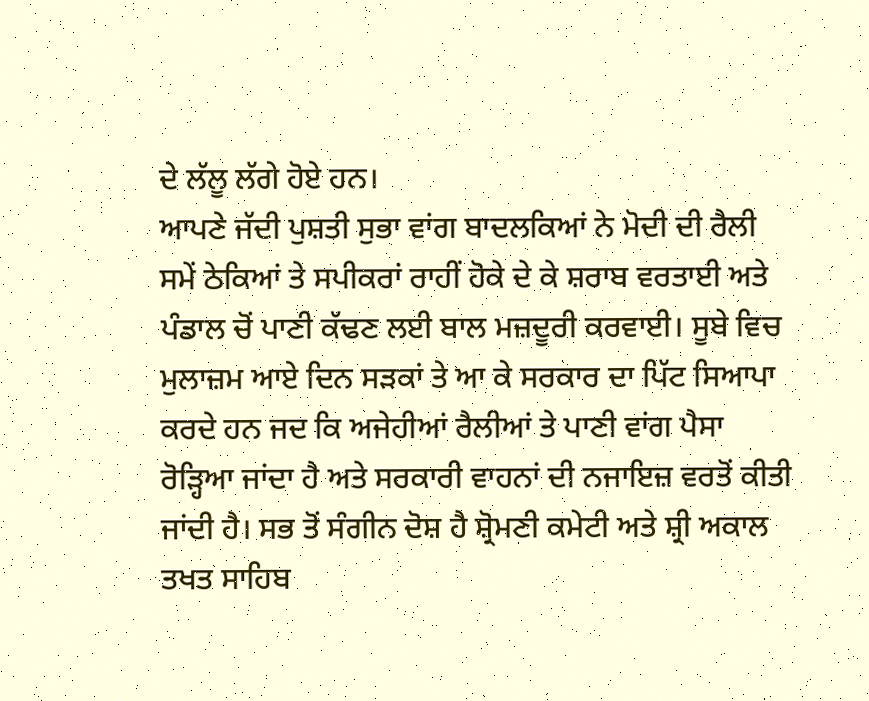ਦੇ ਲੱਲੂ ਲੱਗੇ ਹੋਏ ਹਨ।
ਆਪਣੇ ਜੱਦੀ ਪੁਸ਼ਤੀ ਸੁਭਾ ਵਾਂਗ ਬਾਦਲਕਿਆਂ ਨੇ ਮੋਦੀ ਦੀ ਰੈਲੀ ਸਮੇਂ ਠੇਕਿਆਂ ਤੇ ਸਪੀਕਰਾਂ ਰਾਹੀਂ ਹੋਕੇ ਦੇ ਕੇ ਸ਼ਰਾਬ ਵਰਤਾਈ ਅਤੇ ਪੰਡਾਲ ਚੋਂ ਪਾਣੀ ਕੱਢਣ ਲਈ ਬਾਲ ਮਜ਼ਦੂਰੀ ਕਰਵਾਈ। ਸੂਬੇ ਵਿਚ ਮੁਲਾਜ਼ਮ ਆਏ ਦਿਨ ਸੜਕਾਂ ਤੇ ਆ ਕੇ ਸਰਕਾਰ ਦਾ ਪਿੱਟ ਸਿਆਪਾ ਕਰਦੇ ਹਨ ਜਦ ਕਿ ਅਜੇਹੀਆਂ ਰੈਲੀਆਂ ਤੇ ਪਾਣੀ ਵਾਂਗ ਪੈਸਾ ਰੋੜ੍ਹਿਆ ਜਾਂਦਾ ਹੈ ਅਤੇ ਸਰਕਾਰੀ ਵਾਹਨਾਂ ਦੀ ਨਜਾਇਜ਼ ਵਰਤੋਂ ਕੀਤੀ ਜਾਂਦੀ ਹੈ। ਸਭ ਤੋਂ ਸੰਗੀਨ ਦੋਸ਼ ਹੈ ਸ਼੍ਰੋਮਣੀ ਕਮੇਟੀ ਅਤੇ ਸ਼੍ਰੀ ਅਕਾਲ ਤਖਤ ਸਾਹਿਬ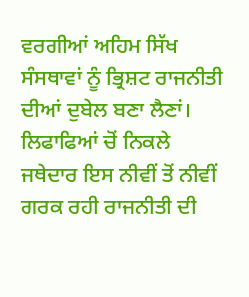ਵਰਗੀਆਂ ਅਹਿਮ ਸਿੱਖ ਸੰਸਥਾਵਾਂ ਨੂੰ ਭ੍ਰਿਸ਼ਟ ਰਾਜਨੀਤੀ ਦੀਆਂ ਦੁਬੇਲ ਬਣਾ ਲੈਣਾਂ। ਲਿਫਾਫਿਆਂ ਚੋਂ ਨਿਕਲੇ ਜਥੇਦਾਰ ਇਸ ਨੀਵੀਂ ਤੋਂ ਨੀਵੀਂ ਗਰਕ ਰਹੀ ਰਾਜਨੀਤੀ ਦੀ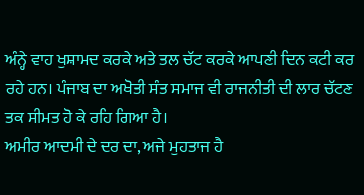ਅੰਨ੍ਹੇ ਵਾਹ ਖੁਸ਼ਾਮਦ ਕਰਕੇ ਅਤੇ ਤਲ ਚੱਟ ਕਰਕੇ ਆਪਣੀ ਦਿਨ ਕਟੀ ਕਰ ਰਹੇ ਹਨ। ਪੰਜਾਬ ਦਾ ਅਖੋਤੀ ਸੰਤ ਸਮਾਜ ਵੀ ਰਾਜਨੀਤੀ ਦੀ ਲਾਰ ਚੱਟਣ ਤਕ ਸੀਮਤ ਹੋ ਕੇ ਰਹਿ ਗਿਆ ਹੈ।
ਅਮੀਰ ਆਦਮੀ ਦੇ ਦਰ ਦਾ, ਅਜੇ ਮੁਹਤਾਜ ਹੈ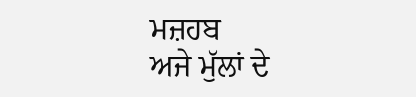ਮਜ਼ਹਬ
ਅਜੇ ਮੁੱਲਾਂ ਦੇ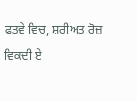ਫਤਵੇ ਵਿਚ, ਸ਼ਰੀਅਤ ਰੋਜ਼ ਵਿਕਦੀ ਏ